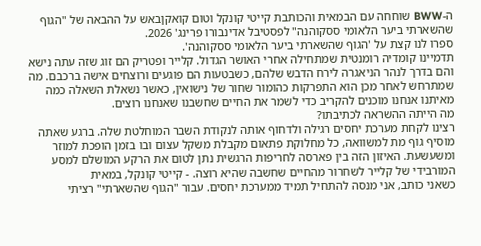ה-BWW שוחחה עם הבמאית והכותבת קייטי קונקל וטום קואקןבאש על ההבאה של "הגוף שהשארתי ביער הלאומי ססקוהנה" לפסטיבל אדינבורו פרינג' 2026.
ספרו לנו קצת על 'הגוף שהשארתי ביער הלאומי ססקוהנה'.
תדמיינו קומדיה רומנטית שמתחילה אחרי האושר הגדול. קלייר ופטריק הם זוג שזה עתה נישא והם בדרך לנהר הניאגרה לירח הדבש שלהם, כשבטעות הם פוגעים ורוצחים אישה ברכבם. מה שמתרחש לאחר מכן הוא התפרקות כהומור שחור של נישואין, כאשר נשאלת השאלה כמה מאיתנו אנחנו מוכנים להקריב כדי לשמר את החיים שחשבנו שאנחנו רוצים.
מה הייתה ההשראה לכתיבתו?
רצינו לקחת מערכת יחסים רגילה ולדחוף אותה לנקודת השבר המוחלטת שלה. ברגע שאתה מוסיף גוף מת למשוואה, כל מחלוקת פתאום מקבלת משקל עצום ובו בזמן הופכת למוזר ומשעשעת. האיזון הזה בין פארסה לחריפות הרגשית נתן לטום את הרקע המושלם למסע המורבידי של קלייר לשחרור מהחיים שחשבה שהיא רוצה. - קייטי קונקל, במאית
כשאני כותב, אני מנסה להתחיל תמיד ממערכת יחסים. עבור "הגוף שהשארתי" רציתי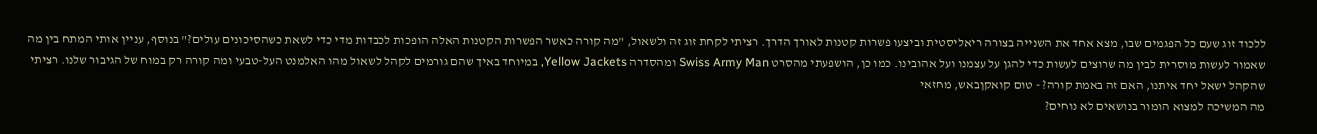ללכוד זוג שעם כל הפגמים שבו, מצא אחד את השנייה בצורה ריאליסטית וביצעו פשרות קטנות לאורך הדרך. רציתי לקחת זוג זה ולשאול, "מה קורה כאשר הפשרות הקטנות האלה הופכות לכבדות מדי כדי לשאת כשהסיכונים עולים?" בנוסף, עניין אותי המתח בין מה שאמור לעשות מוסרית לבין מה שרוצים לעשות כדי להגן על עצמנו ועל אהובינו. כמו כן, הושפעתי מהסרט Swiss Army Man ומהסדרה Yellow Jackets, במיוחד באיך שהם גורמים לקהל לשאול מהו האלמנט העל-טבעי ומה קורה רק במוח של הגיבור שלנו. רציתי שהקהל ישאל יחד איתנו, האם זה באמת קורה? - טום קואקןבאש, מחזאי
מה המשיכה למצוא הומור בנושאים לא נוחים?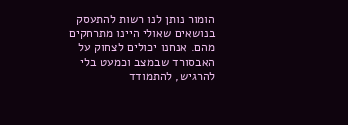הומור נותן לנו רשות להתעסק בנושאים שאולי היינו מתרחקים מהם. אנחנו יכולים לצחוק על האבסורד שבמצב וכמעט בלי להרגיש, להתמודד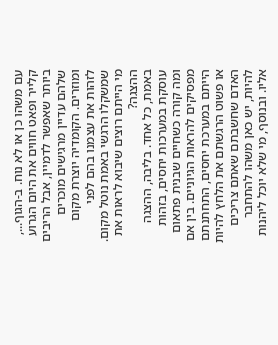עם משהו כן או לא נוח. ב-הגוף..., קלייר ופאט חווים את היום הגרוע ביותר שאפשר לדמיין, אבל הריבים שלהם עדיין מרגישים מוכרים ומוזרים. הקומדיה יוצרת מקום לזהות את עצמנו בהם לפני שמשקלו הרגשי באמת נוטל מקום.
מי הייתם רוצים שיבוא לראות את ההצגה?
באמת, כל אחד. בליבה, ההצגה עוסקת במערכות יחסים, בזהות ומה קורה כשחיים שבנית פתאום מפסיקים להראות הגיוניים. בין אם הייתם במערכת יחסים, התחתנתם או פשוט הרגשתם את הלחץ להיות האדם שחשבתם שאתם צריכים להיות, יש כאן משהו להתחבר אליו. ובנוסף, מי שלא יוכל ליהנות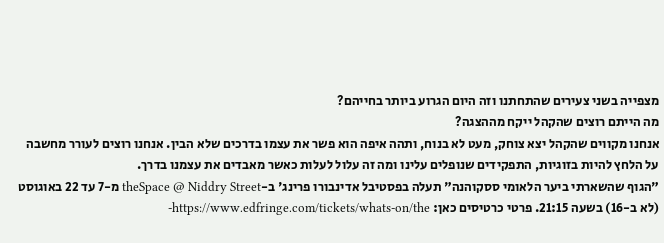מצפייה בשני צעירים שהתחתנו וזה היום הגרוע ביותר בחייהם?
מה הייתם רוצים שהקהל ייקח מההצגה?
אנחנו מקווים שהקהל יצא צוחק, מעט לא בנוח, ותהה איפה הוא פשר את עצמו בדרכים שלא הבין. אנחנו רוצים לעורר מחשבה על הלחץ להיות בזוגיות, התפקידים שנופלים עלינו ומה זה עלול לעלות כאשר מאבדים את עצמנו בדרך.
"הגוף שהשארתי ביער הלאומי ססקוהנה" תעלה בפסטיבל אדינבורו פרינג' ב-theSpace @ Niddry Street מ-7 עד 22 באוגוסט (לא ב-16) בשעה 21:15. פרטי כרטיסים כאן: https://www.edfringe.com/tickets/whats-on/the-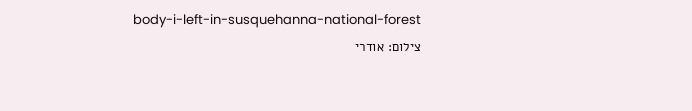body-i-left-in-susquehanna-national-forest
צילום: אודרי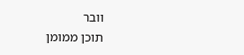וובר
תוכן ממומן